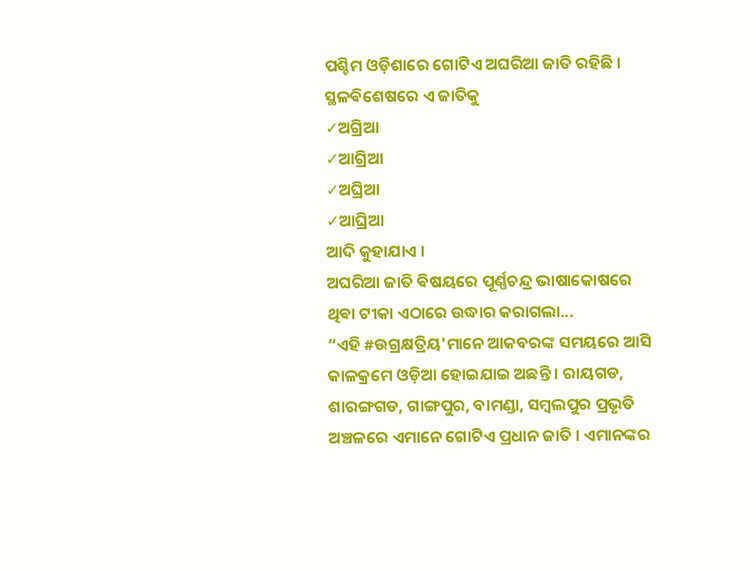ପଶ୍ଚିମ ଓଡ଼ିଶାରେ ଗୋଟିଏ ଅଘରିଆ ଜାତି ରହିଛି । ସ୍ଥଳଵିଶେଷରେ ଏ ଜାତିକୁ
✓ଅଗ୍ରିଆ
✓ଆଗ୍ରିଆ
✓ଅଘ୍ରିଆ
✓ଆଘ୍ରିଆ
ଆଦି କୁହାଯାଏ ।
ଅଘରିଆ ଜାତି ଵିଷୟରେ ପୂର୍ଣ୍ଣଚନ୍ଦ୍ର ଭାଷାକୋଷରେ ଥିଵା ଟୀକା ଏଠାରେ ଉଦ୍ଧାର କରାଗଲା...
“ଏହି #ଉଗ୍ରକ୍ଷତ୍ରିୟ'ମାନେ ଆକବରଙ୍କ ସମୟରେ ଆସି କାଳକ୍ରମେ ଓଡ଼ିଆ ହୋଇଯାଇ ଅଛନ୍ତି । ରାୟଗଡ, ଶାରଙ୍ଗଗଡ, ଗାଙ୍ଗପୁର, ବାମଣ୍ଡା, ସମ୍ବଲପୁର ପ୍ରଭୃତି ଅଞ୍ଚଳରେ ଏମାନେ ଗୋଟିଏ ପ୍ରଧାନ ଜାତି । ଏମାନଙ୍କର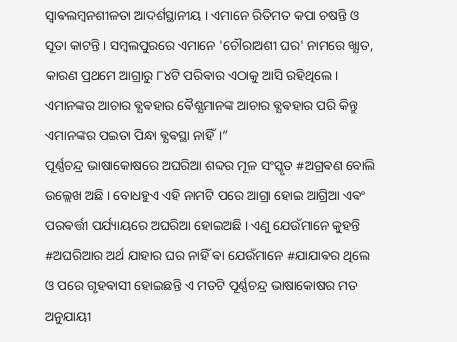ସ୍ବାଵଲମ୍ବନଶୀଳତା ଆଦର୍ଶସ୍ଥାନୀୟ । ଏମାନେ ରିତିମତ କପା ଚଷନ୍ତି ଓ ସୂତା କାଟନ୍ତି । ସମ୍ବଲପୁରରେ ଏମାନେ 'ଚୌରାଅଶୀ ଘର' ନାମରେ ଖ୍ଯାତ, କାରଣ ପ୍ରଥମେ ଆଗ୍ରାରୁ ୮୪ଟି ପରିଵାର ଏଠାକୁ ଆସି ରହିଥିଲେ। ଏମାନଙ୍କର ଆଚାର ଵ୍ଯଵହାର ଵୈଶ୍ଯମାନଙ୍କ ଆଚାର ଵ୍ଯଵହାର ପରି କିନ୍ତୁ ଏମାନଙ୍କର ପଇତା ପିନ୍ଧା ଵ୍ଯଵସ୍ଥା ନାହିଁ।”
ପୂର୍ଣ୍ଣଚନ୍ଦ୍ର ଭାଷାକୋଷରେ ଅଘରିଆ ଶବ୍ଦର ମୂଳ ସଂସ୍କୃତ #ଅଗ୍ରଵଣ ବୋଲି ଉଲ୍ଲେଖ ଅଛି । ବୋଧହୁଏ ଏହି ନାମଟି ପରେ ଆଗ୍ରା ହୋଇ ଆଗ୍ରିଆ ଏଵଂ ପରଵର୍ତ୍ତୀ ପର୍ଯ୍ୟାୟରେ ଅଘରିଆ ହୋଇଅଛି । ଏଣୁ ଯେଉଁମାନେ କୁହନ୍ତି #ଅଘରିଆର ଅର୍ଥ ଯାହାର ଘର ନାହିଁ ଵା ଯେଉଁମାନେ #ଯାଯାଵର ଥିଲେ ଓ ପରେ ଗୃହଵାସୀ ହୋଇଛନ୍ତି ଏ ମତଟି ପୂର୍ଣ୍ଣଚନ୍ଦ୍ର ଭାଷାକୋଷର ମତ ଅନୁଯାୟୀ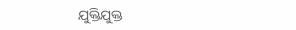ଯୁକ୍ତିଯୁକ୍ତ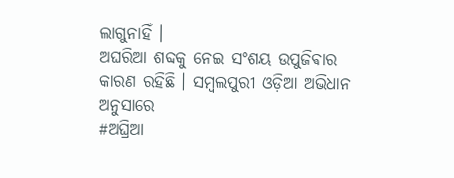ଲାଗୁନାହିଁ ।
ଅଘରିଆ ଶବ୍ଦକୁ ନେଇ ସଂଶୟ ଉପୁଜିଵାର କାରଣ ରହିଛି । ସମ୍ବଲପୁରୀ ଓଡ଼ିଆ ଅଭିଧାନ ଅନୁସାରେ
#ଅଘ୍ରିଆ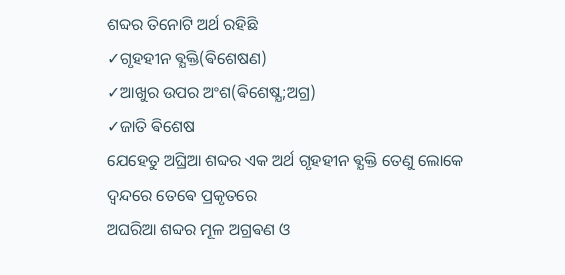ଶବ୍ଦର ତିନୋଟି ଅର୍ଥ ରହିଛି
✓ଗୃହହୀନ ଵ୍ଯକ୍ତି(ଵିଶେଷଣ)
✓ଆଖୁର ଉପର ଅଂଶ(ଵିଶେଷ୍ଯ;ଅଗ୍ର)
✓ଜାତି ଵିଶେଷ
ଯେହେତୁ ଅଘ୍ରିଆ ଶବ୍ଦର ଏକ ଅର୍ଥ ଗୃହହୀନ ଵ୍ଯକ୍ତି ତେଣୁ ଲୋକେ ଦ୍ବନ୍ଦରେ ତେଵେ ପ୍ରକୃତରେ
ଅଘରିଆ ଶବ୍ଦର ମୂଳ ଅଗ୍ରଵଣ ଓ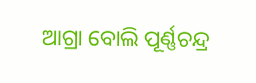ଆଗ୍ରା ବୋଲି ପୂର୍ଣ୍ଣଚନ୍ଦ୍ର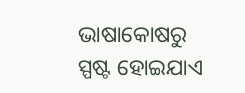ଭାଷାକୋଷରୁ ସ୍ପଷ୍ଟ ହୋଇଯାଏ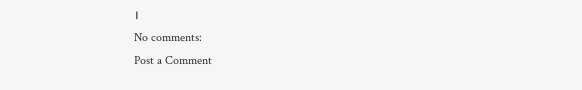।
No comments:
Post a Comment